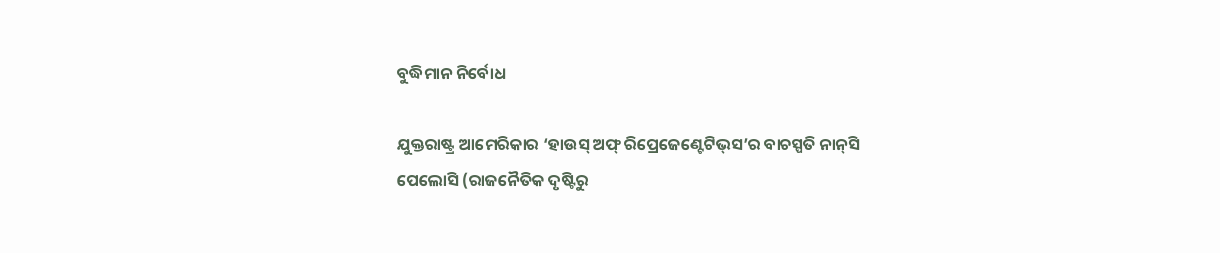ବୁଦ୍ଧିମାନ ନିର୍ବୋଧ

ଯୁକ୍ତରାଷ୍ଟ୍ର ଆମେରିକାର ‘ହାଉସ୍‌ ଅଫ୍‌ ରିପ୍ରେଜେଣ୍ଟେଟିଭ୍‌ସ’ର ବାଚସ୍ପତି ନାନ୍‌ସି ପେଲୋସି (ରାଜନୈତିକ ଦୃଷ୍ଟିରୁ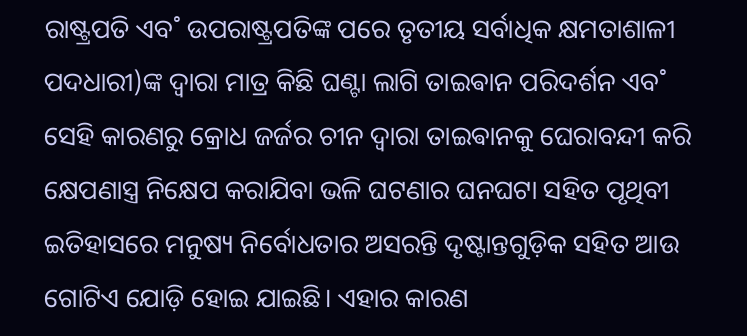ରାଷ୍ଟ୍ରପତି ଏବ˚ ଉପରାଷ୍ଟ୍ରପତିଙ୍କ ପରେ ତୃତୀୟ ସର୍ବାଧିକ କ୍ଷମତାଶାଳୀ ପଦଧାରୀ)ଙ୍କ ଦ୍ବାରା ମାତ୍ର କିଛି ଘଣ୍ଟା ଲାଗି ତାଇଵାନ ପରିଦର୍ଶନ ଏବ˚ ସେହି କାରଣରୁ କ୍ରୋଧ ଜର୍ଜର ଚୀନ ଦ୍ବାରା ତାଇଵାନକୁ ଘେରାବନ୍ଦୀ କରି କ୍ଷେପଣାସ୍ତ୍ର ନିକ୍ଷେପ କରାଯିବା ଭଳି ଘଟଣାର ଘନଘଟା ସହିତ ପୃଥିବୀ ଇତିହାସରେ ମନୁଷ୍ୟ ନିର୍ବୋଧତାର ଅସରନ୍ତି ଦୃଷ୍ଟାନ୍ତଗୁଡ଼ିକ ସହିତ ଆଉ ଗୋଟିଏ ଯୋଡ଼ି ହୋଇ ଯାଇଛି। ଏହାର କାରଣ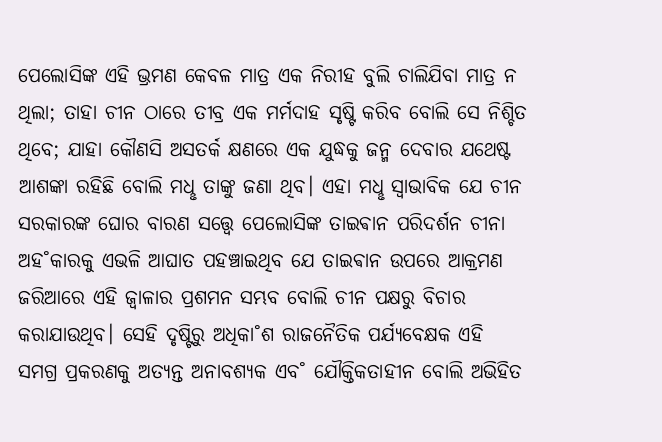ପେଲୋସିଙ୍କ ଏହି ଭ୍ରମଣ କେବଳ ମାତ୍ର ଏକ ନିରୀହ ବୁଲି ଚାଲିଯିବା ମାତ୍ର ନ ଥିଲା; ତାହା ଚୀନ ଠାରେ ତୀବ୍ର ଏକ ମର୍ମଦାହ ସୃଷ୍ଟି କରିବ ବୋଲି ସେ ନିଶ୍ଚିତ ଥିବେ; ଯାହା କୌଣସି ଅସତର୍କ କ୍ଷଣରେ ଏକ ଯୁଦ୍ଧକୁ ଜନ୍ମ ଦେବାର ଯଥେଷ୍ଟ ଆଶଙ୍କା ରହିଛି ବୋଲି ମଧୢ ତାଙ୍କୁ ଜଣା ଥିବ। ଏହା ମଧୢ ସ୍ବାଭାବିକ ଯେ ଚୀନ ସରକାରଙ୍କ ଘୋର ବାରଣ ସତ୍ତ୍ବେ ପେଲୋସିଙ୍କ ତାଇଵାନ ପରିଦର୍ଶନ ଚୀନା ଅହ˚କାରକୁ ଏଭଳି ଆଘାତ ପହଞ୍ଚାଇଥିବ ଯେ ତାଇଵାନ ଉପରେ ଆକ୍ରମଣ ଜରିଆରେ ଏହି ଜ୍ବାଳାର ପ୍ରଶମନ ସମ୍ଭବ ବୋଲି ଚୀନ ପକ୍ଷରୁ ବିଚାର କରାଯାଉଥିବ। ସେହି ଦୃଷ୍ଟିରୁ ଅଧିକା˚ଶ ରାଜନୈତିକ ପର୍ଯ୍ୟବେକ୍ଷକ ଏହି ସମଗ୍ର ପ୍ରକରଣକୁ ଅତ୍ୟନ୍ତ ଅନାବଶ୍ୟକ ଏବ˚ ଯୌକ୍ତିକତାହୀନ ବୋଲି ଅଭିହିତ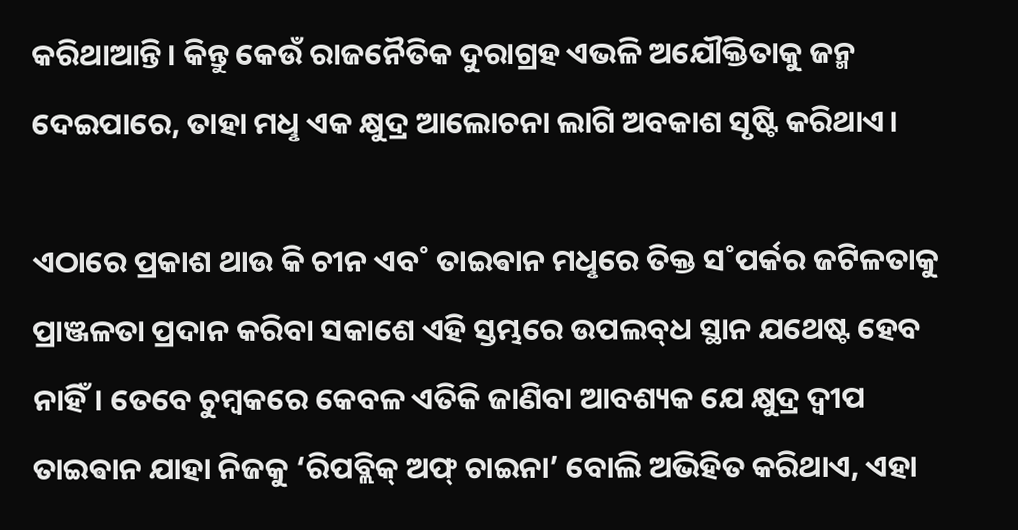କରିଥାଆନ୍ତି। କିନ୍ତୁ କେଉଁ ରାଜନୈତିକ ଦୁରାଗ୍ରହ ଏଭଳି ଅଯୌକ୍ତିତାକୁ ଜନ୍ମ ଦେଇପାରେ, ତାହା ମଧୢ ଏକ କ୍ଷୁଦ୍ର ଆଲୋଚନା ଲାଗି ଅବକାଶ ସୃଷ୍ଟି କରିଥାଏ।

ଏଠାରେ ପ୍ରକାଶ ଥାଉ କି ଚୀନ ଏବ˚ ତାଇଵାନ ମଧୢରେ ତିକ୍ତ ସ˚ପର୍କର ଜଟିଳତାକୁ ପ୍ରାଞ୍ଜଳତା ପ୍ରଦାନ କରିବା ସକାଶେ ଏହି ସ୍ତମ୍ଭରେ ଉପଲବ୍‌ଧ ସ୍ଥାନ ଯଥେଷ୍ଟ ହେବ ନାହିଁ। ତେବେ ଚୁମ୍ବକରେ କେବଳ ଏତିକି ଜାଣିବା ଆବଶ୍ୟକ ଯେ କ୍ଷୁଦ୍ର ଦ୍ବୀପ ତାଇଵାନ ଯାହା ନିଜକୁ ‘ରିପବ୍ଲିକ୍‌ ଅଫ୍‌ ଚାଇନା’ ବୋଲି ଅଭିହିତ କରିଥାଏ, ଏହା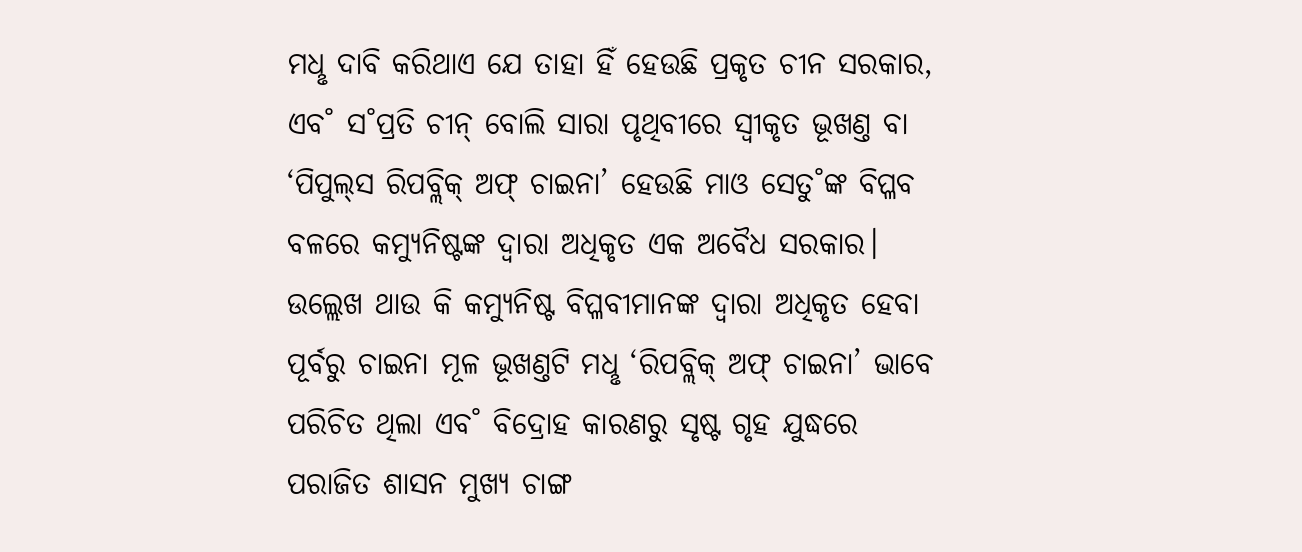ମଧୢ ଦାବି କରିଥାଏ ଯେ ତାହା ହିଁ ହେଉଛି ପ୍ରକୃତ ଚୀନ ସରକାର, ଏବ˚ ସ˚ପ୍ରତି ଚୀନ୍‌ ବୋଲି ସାରା ପୃଥିବୀରେ ସ୍ବୀକୃତ ଭୂଖଣ୍ତ ବା ‘ପିପୁଲ୍‌ସ ରିପବ୍ଲିକ୍‌ ଅଫ୍‌ ଚାଇନା’ ହେଉଛି ମାଓ ସେତୁ˚ଙ୍କ ବିପ୍ଳବ ବଳରେ କମ୍ୟୁନିଷ୍ଟଙ୍କ ଦ୍ବାରା ଅଧିକୃତ ଏକ ଅବୈଧ ସରକାର। ଉଲ୍ଲେଖ ଥାଉ କି କମ୍ୟୁନିଷ୍ଟ ବିପ୍ଳବୀମାନଙ୍କ ଦ୍ବାରା ଅଧିକୃତ ହେବା ପୂର୍ବରୁ ଚାଇନା ମୂଳ ଭୂଖଣ୍ତଟି ମଧୢ ‘ରିପବ୍ଲିକ୍‌ ଅଫ୍‌ ଚାଇନା’ ଭାବେ ପରିଚିତ ଥିଲା ଏବ˚ ବିଦ୍ରୋହ କାରଣରୁ ସୃଷ୍ଟ ଗୃହ ଯୁଦ୍ଧରେ ପରାଜିତ ଶାସନ ମୁଖ୍ୟ ଚାଙ୍ଗ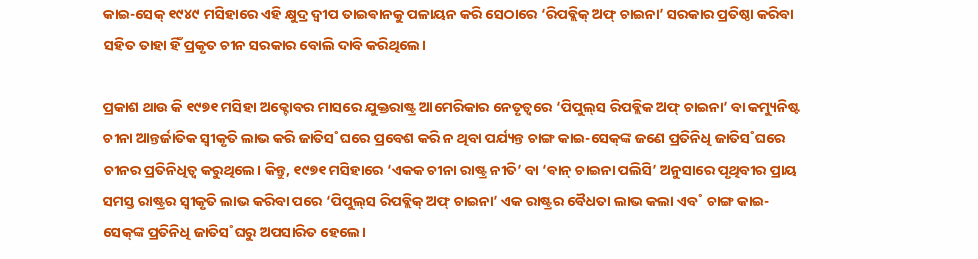କାଇ-ସେକ୍‌ ୧୯୪୯ ମସିହାରେ ଏହି କ୍ଷୁଦ୍ର ଦ୍ବୀପ ତାଇଵାନକୁ ପଳାୟନ କରି ସେଠାରେ ‘ରିପବ୍ଲିକ୍‌ ଅଫ୍‌ ଚାଇନା’ ସରକାର ପ୍ରତିଷ୍ଠା କରିବା ସହିତ ତାହା ହିଁ ପ୍ରକୃତ ଚୀନ ସରକାର ବୋଲି ଦାବି କରିଥିଲେ।

ପ୍ରକାଶ ଥାଉ କି ୧୯୭୧ ମସିହା ଅକ୍ଟୋବର ମାସରେ ଯୁକ୍ତରାଷ୍ଟ୍ର ଆମେରିକାର ନେତୃତ୍ବରେ ‘ପିପୁଲ୍‌ସ ରିପବ୍ଲିକ ଅଫ୍‌ ଚାଇନା’ ବା କମ୍ୟୁନିଷ୍ଟ ଚୀନା ଆନ୍ତର୍ଜାତିକ ସ୍ବୀକୃତି ଲାଭ କରି ଜାତିସ˚ଘରେ ପ୍ରବେଶ କରି ନ ଥିବା ପର୍ଯ୍ୟନ୍ତ ଚାଙ୍ଗ କାଇ-ସେକ୍‌ଙ୍କ ଜଣେ ପ୍ରତିନିଧି ଜାତିସ˚ଘରେ ଚୀନର ପ୍ରତିନିଧିତ୍ବ କରୁଥିଲେ। କିନ୍ତୁ, ୧୯୭୧ ମସିହାରେ ‘ଏକକ ଚୀନା ରାଷ୍ଟ୍ର ନୀତି’ ବା ‘ଵାନ୍‌ ଚାଇନା ପଲିସି’ ଅନୁସାରେ ପୃଥିବୀର ପ୍ରାୟ ସମସ୍ତ ରାଷ୍ଟ୍ରର ସ୍ବୀକୃତି ଲାଭ କରିବା ପରେ ‘ପିପୁଲ୍‌ସ ରିପବ୍ଲିକ୍‌ ଅଫ୍‌ ଚାଇନା’ ଏକ ରାଷ୍ଟ୍ରର ବୈଧତା ଲାଭ କଲା ଏବ˚ ଚାଙ୍ଗ କାଇ-ସେକ୍‌ଙ୍କ ପ୍ରତିନିଧି ଜାତିସ˚ଘରୁ ଅପସାରିତ ହେଲେ।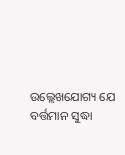ଉଲ୍ଲେଖଯୋଗ୍ୟ ଯେ ବର୍ତ୍ତମାନ ସୁଦ୍ଧା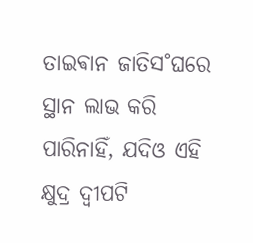ତାଇଵାନ ଜାତିସ˚ଘରେ ସ୍ଥାନ ଲାଭ କରି ପାରିନାହିଁ, ଯଦିଓ ଏହି କ୍ଷୁଦ୍ର ଦ୍ବୀପଟି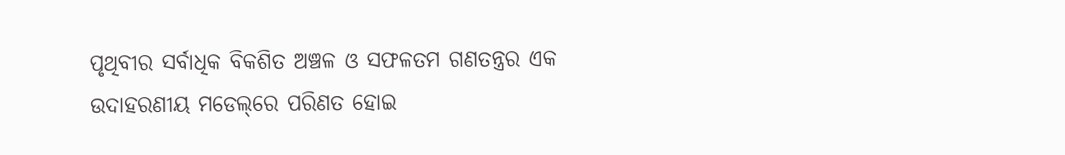ପୃଥିବୀର ସର୍ବାଧିକ ବିକଶିତ ଅଞ୍ଚଳ ଓ ସଫଳତମ ଗଣତନ୍ତ୍ରର ଏକ ଉଦାହରଣୀୟ ମଡେଲ୍‌ରେ ପରିଣତ ହୋଇ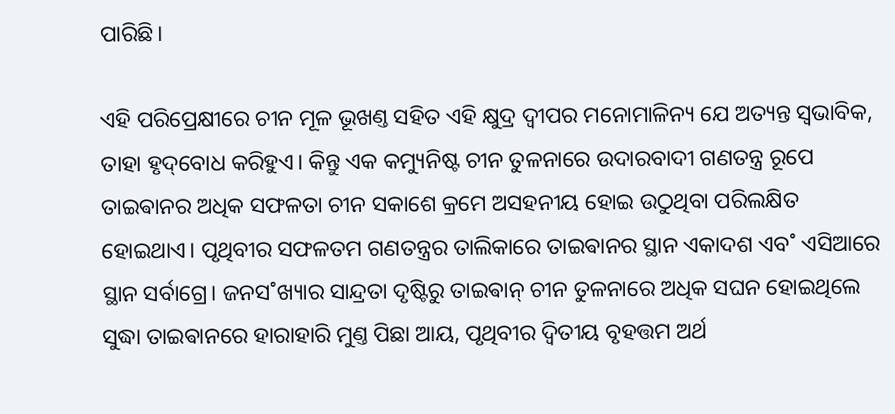ପାରିଛି।

ଏହି ପରିପ୍ରେକ୍ଷୀରେ ଚୀନ ମୂଳ ଭୂଖଣ୍ତ ସହିତ ଏହି କ୍ଷୁଦ୍ର ଦ୍ବୀପର ମନୋମାଳିନ୍ୟ ଯେ ଅତ୍ୟନ୍ତ ସ୍ବଭାବିକ, ତାହା ହୃଦ୍‌ବୋଧ କରିହୁଏ। କିନ୍ତୁ ଏକ କମ୍ୟୁନିଷ୍ଟ ଚୀନ ତୁଳନାରେ ଉଦାରବାଦୀ ଗଣତନ୍ତ୍ର ରୂପେ ତାଇଵାନର ଅଧିକ ସଫଳତା ଚୀନ ସକାଶେ କ୍ରମେ ଅସହନୀୟ ହୋଇ ଉଠୁଥିବା ପରିଲକ୍ଷିତ ହୋଇଥାଏ। ପୃଥିବୀର ସଫଳତମ ଗଣତନ୍ତ୍ରର ତାଲିକାରେ ତାଇଵାନର ସ୍ଥାନ ଏକାଦଶ ଏବ˚ ଏସିଆରେ ସ୍ଥାନ ସର୍ବାଗ୍ରେ। ଜନସ˚ଖ୍ୟାର ସାନ୍ଦ୍ରତା ଦୃଷ୍ଟିରୁ ତାଇଵାନ୍‌ ଚୀନ ତୁଳନାରେ ଅଧିକ ସଘନ ହୋଇଥିଲେ ସୁଦ୍ଧା ତାଇଵାନରେ ହାରାହାରି ମୁଣ୍ତ ପିଛା ଆୟ, ପୃଥିବୀର ଦ୍ବିତୀୟ ବୃହତ୍ତମ ଅର୍ଥ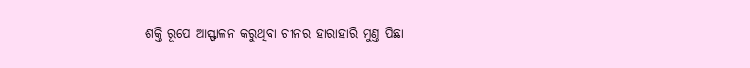ଶକ୍ତି ରୂପେ ଆସ୍ଫାଳନ କରୁଥିବା ଚୀନର ହାରାହାରି ମୁଣ୍ତ ପିଛା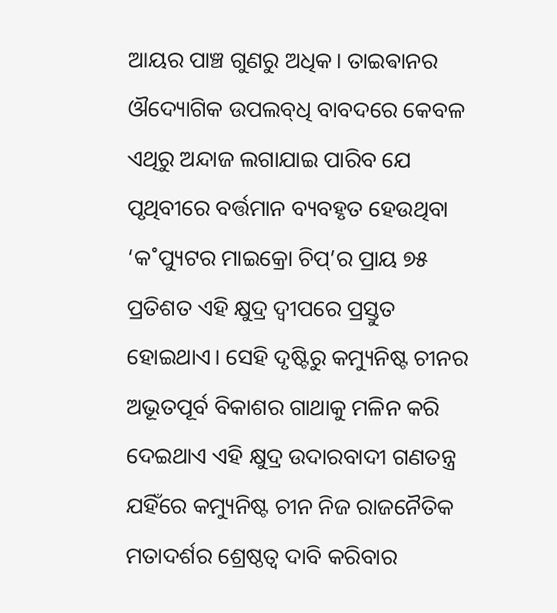ଆୟର ପାଞ୍ଚ ଗୁଣରୁ ଅଧିକ। ତାଇଵାନର ଔଦ୍ୟୋଗିକ ଉପଲବ୍‌ଧି ବାବଦରେ କେବଳ ଏଥିରୁ ଅନ୍ଦାଜ ଲଗାଯାଇ ପାରିବ ଯେ ପୃଥିବୀରେ ବର୍ତ୍ତମାନ ବ୍ୟବହୃତ ହେଉଥିବା ‘କ˚ପ୍ୟୁଟର ମାଇକ୍ରୋ ଚିପ୍‌’ର ପ୍ରାୟ ୭୫ ପ୍ରତିଶତ ଏହି କ୍ଷୁଦ୍ର ଦ୍ବୀପରେ ପ୍ରସ୍ତୁତ ହୋଇଥାଏ। ସେହି ଦୃଷ୍ଟିରୁ କମ୍ୟୁନିଷ୍ଟ ଚୀନର ଅଭୂତପୂର୍ବ ବିକାଶର ଗାଥାକୁ ମଳିନ କରି ଦେଇଥାଏ ଏହି କ୍ଷୁଦ୍ର ଉଦାରବାଦୀ ଗଣତନ୍ତ୍ର ଯହିଁରେ କମ୍ୟୁନିଷ୍ଟ ଚୀନ ନିଜ ରାଜନୈତିକ ମତାଦର୍ଶର ଶ୍ରେଷ୍ଠତ୍ବ ଦାବି କରିବାର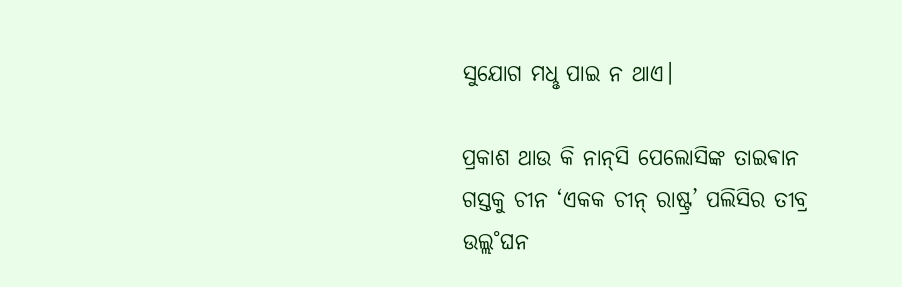ସୁଯୋଗ ମଧୢ ପାଇ ନ ଥାଏ।

ପ୍ରକାଶ ଥାଉ କି ନାନ୍‌ସି ପେଲୋସିଙ୍କ ତାଇଵାନ ଗସ୍ତକୁ ଚୀନ ‘ଏକକ ଚୀନ୍‌ ରାଷ୍ଟ୍ର’ ପଲିସିର ତୀବ୍ର ଉଲ୍ଲ˚ଘନ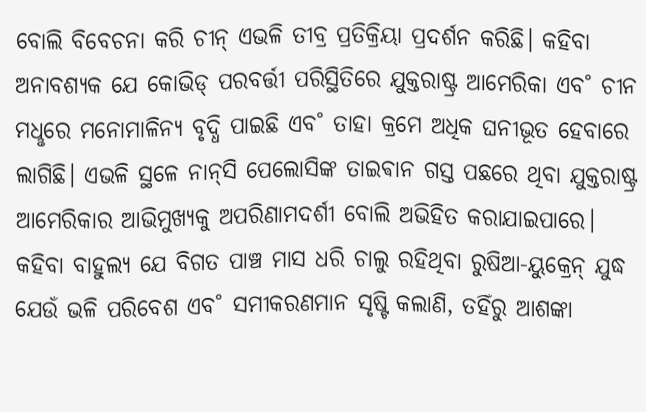ବୋଲି ବିବେଚନା କରି ଚୀନ୍‌ ଏଭଳି ତୀବ୍ର ପ୍ରତିକ୍ରିୟା ପ୍ରଦର୍ଶନ କରିଛି। କହିବା ଅନାବଶ୍ୟକ ଯେ କୋଭିଡ୍‌ ପରବର୍ତ୍ତୀ ପରିସ୍ଥିତିରେ ଯୁକ୍ତରାଷ୍ଟ୍ର ଆମେରିକା ଏବ˚ ଚୀନ ମଧୢରେ ମନୋମାଳିନ୍ୟ ବୃଦ୍ଧି ପାଇଛି ଏବ˚ ତାହା କ୍ରମେ ଅଧିକ ଘନୀଭୂତ ହେବାରେ ଲାଗିଛି। ଏଭଳି ସ୍ଥଳେ ନାନ୍‌ସି ପେଲୋସିଙ୍କ ତାଇଵାନ ଗସ୍ତ ପଛରେ ଥିବା ଯୁକ୍ତରାଷ୍ଟ୍ର ଆମେରିକାର ଆଭିମୁଖ୍ୟକୁ ଅପରିଣାମଦର୍ଶୀ ବୋଲି ଅଭିହିତ କରାଯାଇପାରେ। କହିବା ବାହୁଲ୍ୟ ଯେ ବିଗତ ପାଞ୍ଚ ମାସ ଧରି ଚାଲୁ ରହିଥିବା ରୁଷିଆ-ୟୁକ୍ରେନ୍‌ ଯୁଦ୍ଧ ଯେଉଁ ଭଳି ପରିବେଶ ଏବ˚ ସମୀକରଣମାନ ସୃଷ୍ଟି କଲାଣି, ତହିଁରୁ ଆଶଙ୍କା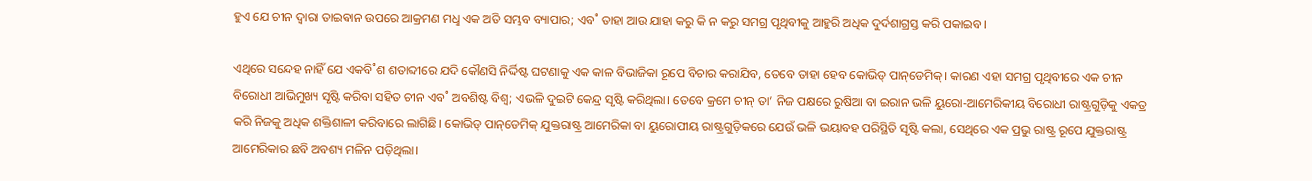ହୁଏ ଯେ ଚୀନ ଦ୍ବାରା ତାଇଵାନ ଉପରେ ଆକ୍ରମଣ ମଧୢ ଏକ ଅତି ସମ୍ଭବ ବ୍ୟାପାର; ଏବ˚ ତାହା ଆଉ ଯାହା କରୁ କି ନ କରୁ ସମଗ୍ର ପୃଥିବୀକୁ ଆହୁରି ଅଧିକ ଦୁର୍ଦଶାଗ୍ରସ୍ତ କରି ପକାଇବ।

ଏଥିରେ ସନ୍ଦେହ ନାହିଁ ଯେ ଏକବି˚ଶ ଶତାବ୍ଦୀରେ ଯଦି କୌଣସି ନିର୍ଦ୍ଦିଷ୍ଟ ଘଟଣାକୁ ଏକ କାଳ ବିଭାଜିକା ରୂପେ ବିଚାର କରାଯିବ, ତେବେ ତାହା ହେବ କୋଭିଡ୍‌ ପାନ୍‌ଡେମିକ୍‌। କାରଣ ଏହା ସମଗ୍ର ପୃଥିବୀରେ ଏକ ଚୀନ ବିରୋଧୀ ଆଭିମୁଖ୍ୟ ସୃଷ୍ଟି କରିବା ସହିତ ଚୀନ ଏବ˚ ଅବଶିଷ୍ଟ ବିଶ୍ବ; ଏଭଳି ଦୁଇଟି କେନ୍ଦ୍ର ସୃଷ୍ଟି କରିଥିଲା। ତେବେ କ୍ରମେ ଚୀନ୍‌ ତା’ ନିଜ ପକ୍ଷରେ ରୁଷିଆ ବା ଇରାନ ଭଳି ୟୁରୋ-ଆମେରିକୀୟ ବିରୋଧୀ ରାଷ୍ଟ୍ରଗୁଡ଼ିକୁ ଏକତ୍ର କରି ନିଜକୁ ଅଧିକ ଶକ୍ତିଶାଳୀ କରିବାରେ ଲାଗିଛି। କୋଭିଡ୍‌ ପାନ୍‌ଡେମିକ୍‌ ଯୁକ୍ତରାଷ୍ଟ୍ର ଆମେରିକା ବା ୟୁରୋପୀୟ ରାଷ୍ଟ୍ରଗୁଡ଼ିକରେ ଯେଉଁ ଭଳି ଭୟାବହ ପରିସ୍ଥିତି ସୃଷ୍ଟି କଲା, ସେଥିରେ ଏକ ପ୍ରଭୁ ରାଷ୍ଟ୍ର ରୂପେ ଯୁକ୍ତରାଷ୍ଟ୍ର ଆମେରିକାର ଛବି ଅବଶ୍ୟ ମଳିନ ପଡ଼ିଥିଲା।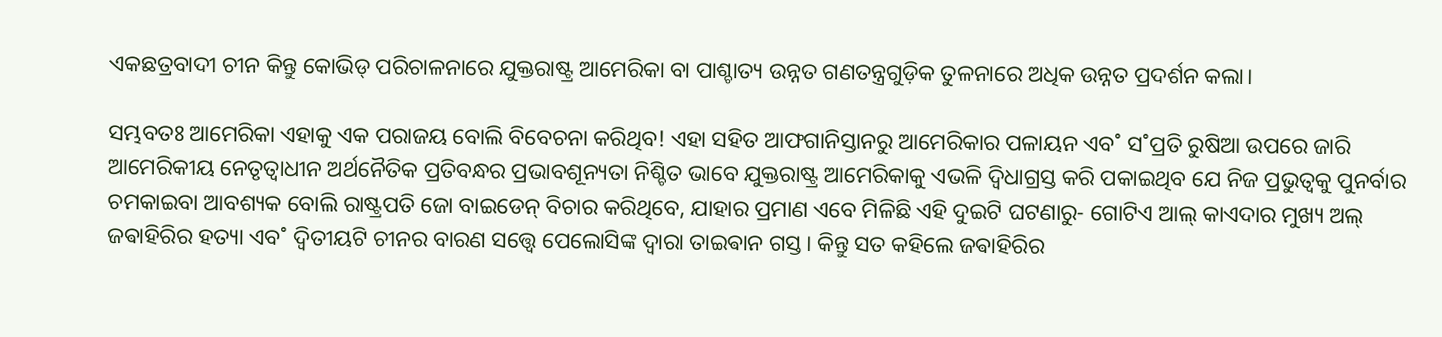ଏକଛତ୍ରବାଦୀ ଚୀନ କିନ୍ତୁ କୋଭିଡ୍‌ ପରିଚାଳନାରେ ଯୁକ୍ତରାଷ୍ଟ୍ର ଆମେରିକା ବା ପାଶ୍ଚାତ୍ୟ ଉନ୍ନତ ଗଣତନ୍ତ୍ରଗୁଡ଼ିକ ତୁଳନାରେ ଅଧିକ ଉନ୍ନତ ପ୍ରଦର୍ଶନ କଲା।

ସମ୍ଭବତଃ ଆମେରିକା ଏହାକୁ ଏକ ପରାଜୟ ବୋଲି ବିବେଚନା କରିଥିବ! ଏହା ସହିତ ଆଫଗାନିସ୍ତାନରୁ ଆମେରିକାର ପଳାୟନ ଏବ˚ ସ˚ପ୍ରତି ରୁଷିଆ ଉପରେ ଜାରି ଆମେରିକୀୟ ନେତୃତ୍ବାଧୀନ ଅର୍ଥନୈତିକ ପ୍ରତିବନ୍ଧର ପ୍ରଭାବଶୂନ୍ୟତା ନିଶ୍ଚିତ ଭାବେ ଯୁକ୍ତରାଷ୍ଟ୍ର ଆମେରିକାକୁ ଏଭଳି ଦ୍ବିଧାଗ୍ରସ୍ତ କରି ପକାଇଥିବ ଯେ ନିଜ ପ୍ରଭୁତ୍ବକୁ ପୁନର୍ବାର ଚମକାଇବା ଆବଶ୍ୟକ ବୋଲି ରାଷ୍ଟ୍ରପତି ଜୋ ବାଇଡେନ୍‌ ବିଚାର କରିଥିବେ, ଯାହାର ପ୍ରମାଣ ଏବେ ମିଳିଛି ଏହି ଦୁଇଟି ଘଟଣାରୁ- ଗୋଟିଏ ଆଲ୍‌ କାଏଦାର ମୁଖ୍ୟ ଅଲ୍‌ ଜଵାହିରିର ହତ୍ୟା ଏବ˚ ଦ୍ବିତୀୟଟି ଚୀନର ବାରଣ ସତ୍ତ୍ବେ ପେଲୋସିଙ୍କ ଦ୍ବାରା ତାଇଵାନ ଗସ୍ତ। କିନ୍ତୁ ସତ କହିଲେ ଜଵାହିରିର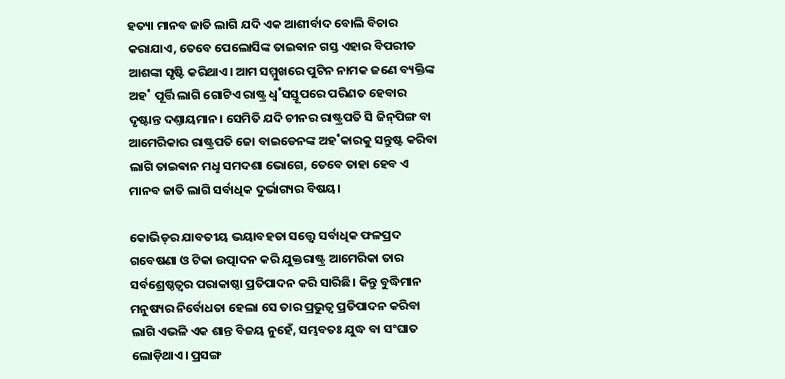ହତ୍ୟା ମାନବ ଜାତି ଲାଗି ଯଦି ଏକ ଆଶୀର୍ବାଦ ବୋଲି ବିଚାର କରାଯାଏ, ତେବେ ପେଲୋସିଙ୍କ ତାଇଵାନ ଗସ୍ତ ଏହାର ବିପରୀତ ଆଶଙ୍କା ସୃଷ୍ଟି କରିଥାଏ। ଆମ ସମ୍ମୁଖରେ ପୁଟିନ ନାମକ ଜଣେ ବ୍ୟକ୍ତିଙ୍କ ଅହ˚ ପୂର୍ତ୍ତି ଲାଗି ଗୋଟିଏ ରାଷ୍ଟ୍ର ଧ୍ବ˚ସସ୍ତୂପରେ ପରିଣତ ହେବାର ଦୃଷ୍ଟାନ୍ତ ଦଣ୍ତାୟମାନ। ସେମିତି ଯଦି ଚୀନର ରାଷ୍ଟ୍ରପତି ସି ଜିନ୍‌ପିଙ୍ଗ ବା ଆମେରିକାର ରାଷ୍ଟ୍ରପତି ଜୋ ବାଇଡେନଙ୍କ ଅହ˚କାରକୁ ସନ୍ତୁଷ୍ଟ କରିବା ଲାଗି ତାଇଵାନ ମଧୢ ସମଦଶା ଭୋଗେ, ତେବେ ତାହା ହେବ ଏ ମାନବ ଜାତି ଲାଗି ସର୍ବାଧିକ ଦୁର୍ଭାଗ୍ୟର ବିଷୟ।

କୋଭିଡ୍‌ର ଯାବତୀୟ ଭୟାବହତା ସତ୍ତ୍ବେ ସର୍ବାଧିକ ଫଳପ୍ରଦ ଗବେଷଣା ଓ ଟିକା ଉତ୍ପାଦନ କରି ଯୁକ୍ତରାଷ୍ଟ୍ର ଆମେରିକା ତାର ସର୍ବଶ୍ରେଷ୍ଠତ୍ବର ପରାକାଷ୍ଠା ପ୍ରତିପାଦନ କରି ସାରିଛି। କିନ୍ତୁ ବୁଦ୍ଧିମାନ ମନୁଷ୍ୟର ନିର୍ବୋଧତା ହେଲା ସେ ତାର ପ୍ରଭୁତ୍ବ ପ୍ରତିପାଦନ କରିବା ଲାଗି ଏଭଳି ଏକ ଶାନ୍ତ ବିଜୟ ନୁହେଁ, ସମ୍ଭବତଃ ଯୁଦ୍ଧ ବା ସଂଘାତ ଲୋଡ଼ିଥାଏ। ପ୍ରସଙ୍ଗ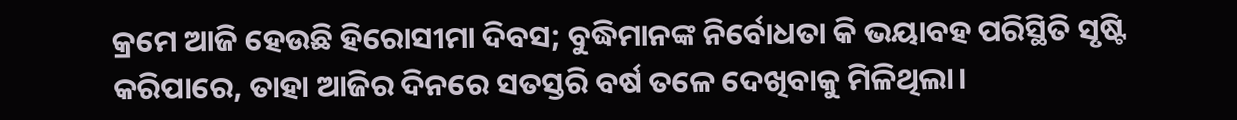କ୍ରମେ ଆଜି ହେଉଛି ହିରୋସୀମା ଦିବସ; ବୁଦ୍ଧିମାନଙ୍କ ନିର୍ବୋଧତା କି ଭୟାବହ ପରିସ୍ଥିତି ସୃଷ୍ଟି କରିପାରେ, ତାହା ଆଜିର ଦିନରେ ସତସ୍ତରି ବର୍ଷ ତଳେ ଦେଖିବାକୁ ମିଳିଥିଲା।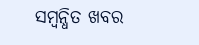ସମ୍ବନ୍ଧିତ ଖବର